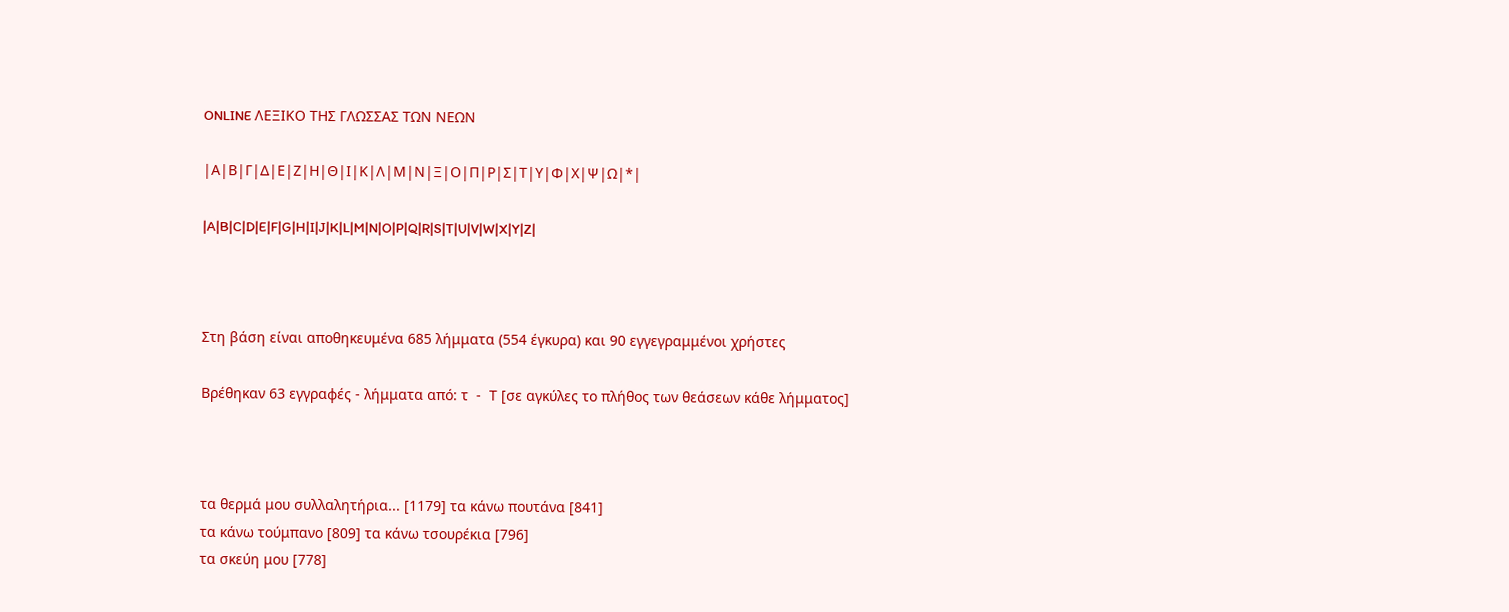ONLINE ΛΕΞΙΚΟ ΤΗΣ ΓΛΩΣΣΑΣ ΤΩΝ ΝΕΩΝ

|Α|Β|Γ|Δ|Ε|Ζ|Η|Θ|Ι|Κ|Λ|Μ|Ν|Ξ|Ο|Π|Ρ|Σ|Τ|Υ|Φ|Χ|Ψ|Ω|*|

|A|B|C|D|E|F|G|H|I|J|K|L|M|N|O|P|Q|R|S|T|U|V|W|X|Y|Z|



Στη βάση είναι αποθηκευμένα 685 λήμματα (554 έγκυρα) και 90 εγγεγραμμένοι χρήστες

Βρέθηκαν 63 εγγραφές - λήμματα από: τ  -  Τ [σε αγκύλες το πλήθος των θεάσεων κάθε λήμματος]



τα θερμά μου συλλαλητήρια... [1179] τα κάνω πουτάνα [841]
τα κάνω τούμπανο [809] τα κάνω τσουρέκια [796]
τα σκεύη μου [778]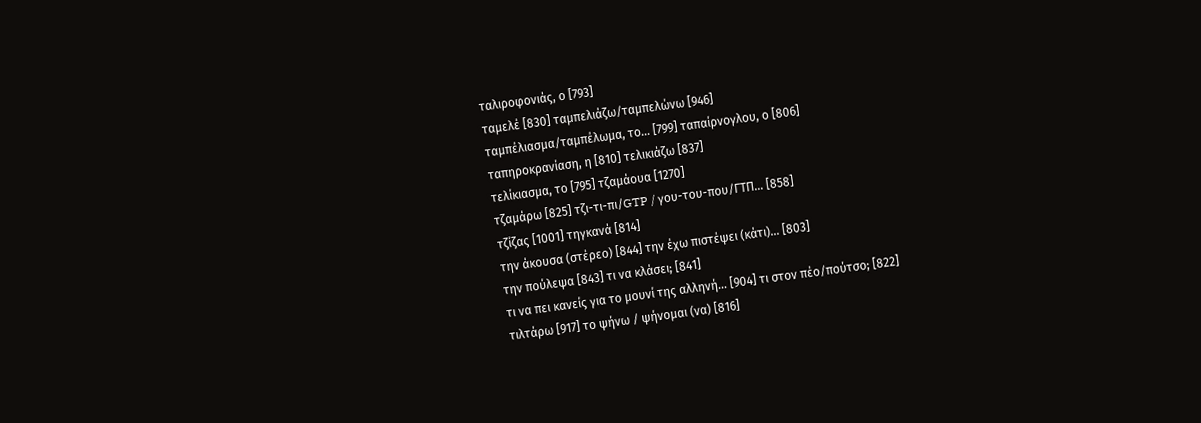ταλιροφονιάς, ο [793]
ταμελέ [830] ταμπελιάζω/ταμπελώνω [946]
ταμπέλιασμα/ταμπέλωμα, το... [799] ταπαίρνογλου, ο [806]
ταπηροκρανίαση, η [810] τελικιάζω [837]
τελίκιασμα, το [795] τζαμάουα [1270]
τζαμάρω [825] τζι-τι-πι/GTP / γου-του-που/ΓΤΠ... [858]
τζίζας [1001] τηγκανά [814]
την άκουσα (στέρεο) [844] την έχω πιστέψει (κάτι)... [803]
την πούλεψα [843] τι να κλάσει; [841]
τι να πει κανείς για το μουνί της αλληνή... [904] τι στον πέο/πούτσο; [822]
τιλτάρω [917] το ψήνω / ψήνομαι (να) [816]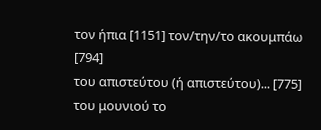τον ήπια [1151] τον/την/το ακουμπάω [794]
του απιστεύτου (ή απιστεύτου)... [775] του μουνιού το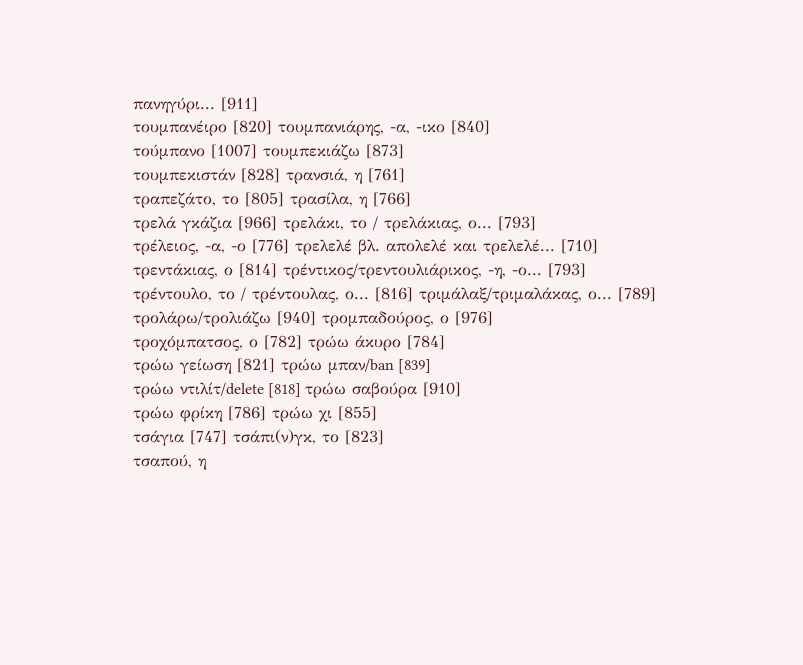πανηγύρι... [911]
τουμπανέιρο [820] τουμπανιάρης, -α, -ικο [840]
τούμπανο [1007] τουμπεκιάζω [873]
τουμπεκιστάν [828] τρανσιά, η [761]
τραπεζάτο, το [805] τρασίλα, η [766]
τρελά γκάζια [966] τρελάκι, το / τρελάκιας, ο... [793]
τρέλειος, -α, -ο [776] τρελελέ βλ. απολελέ και τρελελέ... [710]
τρεντάκιας, ο [814] τρέντικος/τρεντουλιάρικος, -η, -ο... [793]
τρέντουλο, το / τρέντουλας, ο... [816] τριμάλαξ/τριμαλάκας, ο... [789]
τρολάρω/τρολιάζω [940] τρομπαδούρος, ο [976]
τροχόμπατσος, ο [782] τρώω άκυρο [784]
τρώω γείωση [821] τρώω μπαν/ban [839]
τρώω ντιλίτ/delete [818] τρώω σαβούρα [910]
τρώω φρίκη [786] τρώω χι [855]
τσάγια [747] τσάπι(ν)γκ, το [823]
τσαπού, η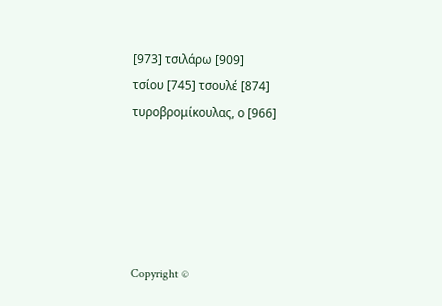[973] τσιλάρω [909]
τσίου [745] τσουλέ [874]
τυροβρομίκουλας, ο [966]





Copyright ©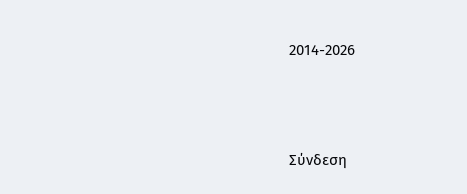2014-2026




Σύνδεση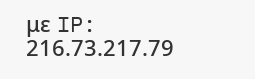με IP: 216.73.217.79